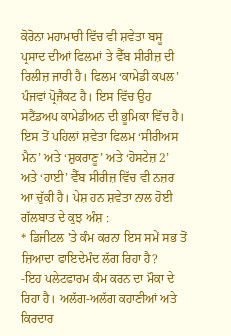ਕੋਰੋਨਾ ਮਹਾਮਾਰੀ ਵਿੱਚ ਵੀ ਸ਼ਵੇਤਾ ਬਸੂ ਪ੍ਰਸਾਦ ਦੀਆਂ ਫਿਲਮਾਂ ਤੇ ਵੈੱਬ ਸੀਰੀਜ਼ ਦੀ ਰਿਲੀਜ਼ ਜਾਰੀ ਹੈ। ਫਿਲਮ ‘ਕਾਮੇਡੀ ਕਪਲ’ ਪੰਜਵਾਂ ਪ੍ਰੋਜੈਕਟ ਹੈ। ਇਸ ਵਿੱਚ ਉਹ ਸਟੈਂਡਅਪ ਕਾਮੇਡੀਅਨ ਦੀ ਭੂਮਿਕਾ ਵਿੱਚ ਹੈ। ਇਸ ਤੋਂ ਪਹਿਲਾਂ ਸ਼ਵੇਤਾ ਫਿਲਮ ‘ਸੀਰੀਅਸ ਮੈਨ’ ਅਤੇ ‘ਸ਼ੁਕਰਾਣੂ’ ਅਤੇ ‘ਹੋਸਟੇਜ਼ 2’ ਅਤੇ ‘ਹਾਈ’ ਵੈੱਬ ਸੀਰੀਜ਼ ਵਿੱਚ ਵੀ ਨਜ਼ਰ ਆ ਚੁੱਕੀ ਹੈ। ਪੇਸ਼ ਹਨ ਸ਼ਵੇਤਾ ਨਾਲ ਹੋਈ ਗੱਲਬਾਤ ਦੇ ਕੁਝ ਅੰਸ਼ :
* ਡਿਜੀਟਲ 'ਤੇ ਕੰਮ ਕਰਨਾ ਇਸ ਸਮੇਂ ਸਭ ਤੋਂ ਜ਼ਿਆਦਾ ਫਾਇਦੇਮੰਦ ਲੱਗ ਰਿਹਾ ਹੈ?
-ਇਹ ਪਲੇਟਫਾਰਮ ਕੰਮ ਕਰਨ ਦਾ ਮੌਕਾ ਦੇ ਰਿਹਾ ਹੈ। ਅਲੱਗ-ਅਲੱਗ ਕਹਾਣੀਆਂ ਅਤੇ ਕਿਰਦਾਰ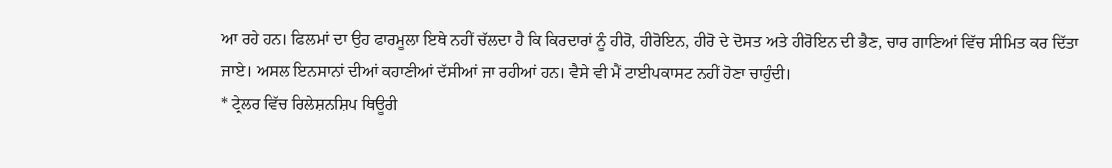ਆ ਰਹੇ ਹਨ। ਫਿਲਮਾਂ ਦਾ ਉਹ ਫਾਰਮੂਲਾ ਇਥੇ ਨਹੀਂ ਚੱਲਦਾ ਹੈ ਕਿ ਕਿਰਦਾਰਾਂ ਨੂੰ ਹੀਰੋ, ਹੀਰੋਇਨ, ਹੀਰੋ ਦੇ ਦੋਸਤ ਅਤੇ ਹੀਰੋਇਨ ਦੀ ਭੈਣ, ਚਾਰ ਗਾਣਿਆਂ ਵਿੱਚ ਸੀਮਿਤ ਕਰ ਦਿੱਤਾ ਜਾਏ। ਅਸਲ ਇਨਸਾਨਾਂ ਦੀਆਂ ਕਹਾਣੀਆਂ ਦੱਸੀਆਂ ਜਾ ਰਹੀਆਂ ਹਨ। ਵੈਸੇ ਵੀ ਮੈਂ ਟਾਈਪਕਾਸਟ ਨਹੀਂ ਹੋਣਾ ਚਾਹੁੰਦੀ।
* ਟ੍ਰੇਲਰ ਵਿੱਚ ਰਿਲੇਸ਼ਨਸ਼ਿਪ ਥਿਊਰੀ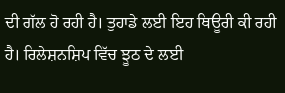ਦੀ ਗੱਲ ਹੋ ਰਹੀ ਹੈ। ਤੁਹਾਡੇ ਲਈ ਇਹ ਥਿਊਰੀ ਕੀ ਰਹੀ ਹੈ। ਰਿਲੇਸ਼ਨਸ਼ਿਪ ਵਿੱਚ ਝੂਠ ਦੇ ਲਈ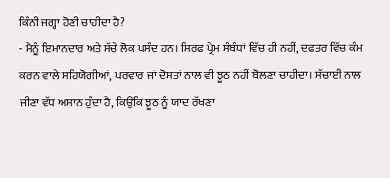ਕਿੰਨੀ ਜਗ੍ਹਾ ਹੋਣੀ ਚਾਹੀਦਾ ਹੈ?
- ਮੈਨੂੰ ਇਮਾਨਦਾਰ ਅਤੇ ਸੱਚੇ ਲੋਕ ਪਸੰਦ ਹਨ। ਸਿਰਫ ਪ੍ਰੇਮ ਸੰਬੰਧਾਂ ਵਿੱਚ ਹੀ ਨਹੀਂ, ਦਫਤਰ ਵਿੱਚ ਕੰਮ ਕਰਨ ਵਾਲੇ ਸਹਿਯੋਗੀਆਂ, ਪਰਵਾਰ ਜਾਂ ਦੋਸਤਾਂ ਨਾਲ ਵੀ ਝੂਠ ਨਹੀਂ ਬੋਲਣਾ ਚਾਹੀਦਾ। ਸੱਚਾਈ ਨਾਲ ਜੀਣਾ ਵੱਧ ਅਸਾਨ ਹੁੰਦਾ ਹੈ, ਕਿਉਂਕਿ ਝੂਠ ਨੂੰ ਯਾਦ ਰੱਖਣਾ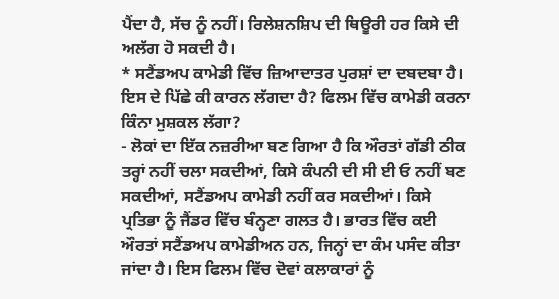ਪੈਂਦਾ ਹੈ, ਸੱਚ ਨੂੰ ਨਹੀਂ। ਰਿਲੇਸ਼ਨਸ਼ਿਪ ਦੀ ਥਿਊਰੀ ਹਰ ਕਿਸੇ ਦੀ ਅਲੱਗ ਹੋ ਸਕਦੀ ਹੈ।
* ਸਟੈਂਡਅਪ ਕਾਮੇਡੀ ਵਿੱਚ ਜ਼ਿਆਦਾਤਰ ਪੁਰਸ਼ਾਂ ਦਾ ਦਬਦਬਾ ਹੈ। ਇਸ ਦੇ ਪਿੱਛੇ ਕੀ ਕਾਰਨ ਲੱਗਦਾ ਹੈ? ਫਿਲਮ ਵਿੱਚ ਕਾਮੇਡੀ ਕਰਨਾ ਕਿੰਨਾ ਮੁਸ਼ਕਲ ਲੱਗਾ?
- ਲੋਕਾਂ ਦਾ ਇੱਕ ਨਜ਼ਰੀਆ ਬਣ ਗਿਆ ਹੈ ਕਿ ਔਰਤਾਂ ਗੱਡੀ ਠੀਕ ਤਰ੍ਹਾਂ ਨਹੀਂ ਚਲਾ ਸਕਦੀਆਂ, ਕਿਸੇ ਕੰਪਨੀ ਦੀ ਸੀ ਈ ਓ ਨਹੀਂ ਬਣ ਸਕਦੀਆਂ, ਸਟੈਂਡਅਪ ਕਾਮੇਡੀ ਨਹੀਂ ਕਰ ਸਕਦੀਆਂ। ਕਿਸੇ ਪ੍ਰਤਿਭਾ ਨੂੰ ਜੈਂਡਰ ਵਿੱਚ ਬੰਨ੍ਹਣਾ ਗਲਤ ਹੈ। ਭਾਰਤ ਵਿੱਚ ਕਈ ਔਰਤਾਂ ਸਟੈਂਡਅਪ ਕਾਮੇਡੀਅਨ ਹਨ, ਜਿਨ੍ਹਾਂ ਦਾ ਕੰਮ ਪਸੰਦ ਕੀਤਾ ਜਾਂਦਾ ਹੈ। ਇਸ ਫਿਲਮ ਵਿੱਚ ਦੋਵਾਂ ਕਲਾਕਾਰਾਂ ਨੂੰ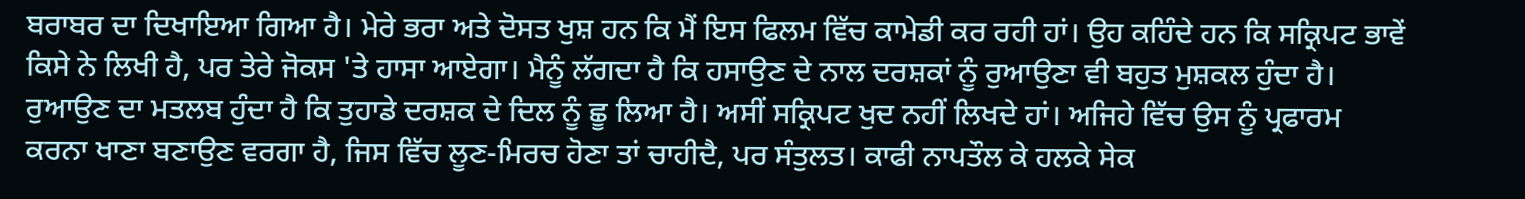ਬਰਾਬਰ ਦਾ ਦਿਖਾਇਆ ਗਿਆ ਹੈ। ਮੇਰੇ ਭਰਾ ਅਤੇ ਦੋਸਤ ਖੁਸ਼ ਹਨ ਕਿ ਮੈਂ ਇਸ ਫਿਲਮ ਵਿੱਚ ਕਾਮੇਡੀ ਕਰ ਰਹੀ ਹਾਂ। ਉਹ ਕਹਿੰਦੇ ਹਨ ਕਿ ਸਕ੍ਰਿਪਟ ਭਾਵੇਂ ਕਿਸੇ ਨੇ ਲਿਖੀ ਹੈ, ਪਰ ਤੇਰੇ ਜੋਕਸ 'ਤੇ ਹਾਸਾ ਆਏਗਾ। ਮੈਨੂੰ ਲੱਗਦਾ ਹੈ ਕਿ ਹਸਾਉਣ ਦੇ ਨਾਲ ਦਰਸ਼ਕਾਂ ਨੂੰ ਰੁਆਉਣਾ ਵੀ ਬਹੁਤ ਮੁਸ਼ਕਲ ਹੁੰਦਾ ਹੈ। ਰੁਆਉਣ ਦਾ ਮਤਲਬ ਹੁੰਦਾ ਹੈ ਕਿ ਤੁਹਾਡੇ ਦਰਸ਼ਕ ਦੇ ਦਿਲ ਨੂੰ ਛੂ ਲਿਆ ਹੈ। ਅਸੀਂ ਸਕ੍ਰਿਪਟ ਖੁਦ ਨਹੀਂ ਲਿਖਦੇ ਹਾਂ। ਅਜਿਹੇ ਵਿੱਚ ਉਸ ਨੂੰ ਪ੍ਰਫਾਰਮ ਕਰਨਾ ਖਾਣਾ ਬਣਾਉਣ ਵਰਗਾ ਹੈ, ਜਿਸ ਵਿੱਚ ਲੂਣ-ਮਿਰਚ ਹੋਣਾ ਤਾਂ ਚਾਹੀਦੈ, ਪਰ ਸੰਤੁਲਤ। ਕਾਫੀ ਨਾਪਤੌਲ ਕੇ ਹਲਕੇ ਸੇਕ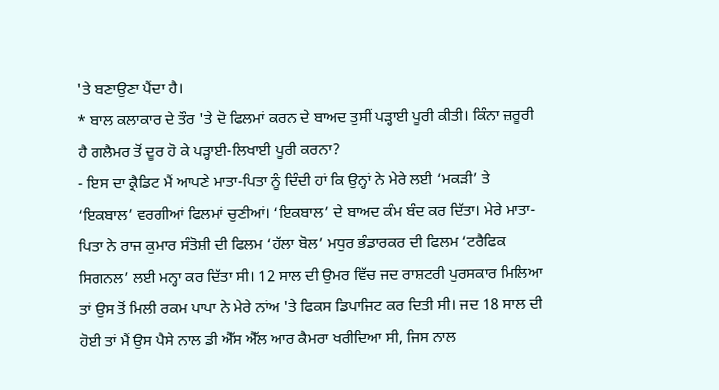'ਤੇ ਬਣਾਉਣਾ ਪੈਂਦਾ ਹੈ।
* ਬਾਲ ਕਲਾਕਾਰ ਦੇ ਤੌਰ 'ਤੇ ਦੋ ਫਿਲਮਾਂ ਕਰਨ ਦੇ ਬਾਅਦ ਤੁਸੀਂ ਪੜ੍ਹਾਈ ਪੂਰੀ ਕੀਤੀ। ਕਿੰਨਾ ਜ਼ਰੂਰੀ ਹੈ ਗਲੈਮਰ ਤੋਂ ਦੂਰ ਹੋ ਕੇ ਪੜ੍ਹਾਈ-ਲਿਖਾਈ ਪੂਰੀ ਕਰਨਾ?
- ਇਸ ਦਾ ਕ੍ਰੈਡਿਟ ਮੈਂ ਆਪਣੇ ਮਾਤਾ-ਪਿਤਾ ਨੂੰ ਦਿੰਦੀ ਹਾਂ ਕਿ ਉਨ੍ਹਾਂ ਨੇ ਮੇਰੇ ਲਈ ‘ਮਕੜੀ’ ਤੇ ‘ਇਕਬਾਲ’ ਵਰਗੀਆਂ ਫਿਲਮਾਂ ਚੁਣੀਆਂ। ‘ਇਕਬਾਲ’ ਦੇ ਬਾਅਦ ਕੰਮ ਬੰਦ ਕਰ ਦਿੱਤਾ। ਮੇਰੇ ਮਾਤਾ-ਪਿਤਾ ਨੇ ਰਾਜ ਕੁਮਾਰ ਸੰਤੋਸ਼ੀ ਦੀ ਫਿਲਮ ‘ਹੱਲਾ ਬੋਲ’ ਮਧੁਰ ਭੰਡਾਰਕਰ ਦੀ ਫਿਲਮ ‘ਟਰੈਫਿਕ ਸਿਗਨਲ’ ਲਈ ਮਨ੍ਹਾ ਕਰ ਦਿੱਤਾ ਸੀ। 12 ਸਾਲ ਦੀ ਉਮਰ ਵਿੱਚ ਜਦ ਰਾਸ਼ਟਰੀ ਪੁਰਸਕਾਰ ਮਿਲਿਆ ਤਾਂ ਉਸ ਤੋਂ ਮਿਲੀ ਰਕਮ ਪਾਪਾ ਨੇ ਮੇਰੇ ਨਾਂਅ 'ਤੇ ਫਿਕਸ ਡਿਪਾਜਿਟ ਕਰ ਦਿਤੀ ਸੀ। ਜਦ 18 ਸਾਲ ਦੀ ਹੋਈ ਤਾਂ ਮੈਂ ਉਸ ਪੈਸੇ ਨਾਲ ਡੀ ਐੱਸ ਐੱਲ ਆਰ ਕੈਮਰਾ ਖਰੀਦਿਆ ਸੀ, ਜਿਸ ਨਾਲ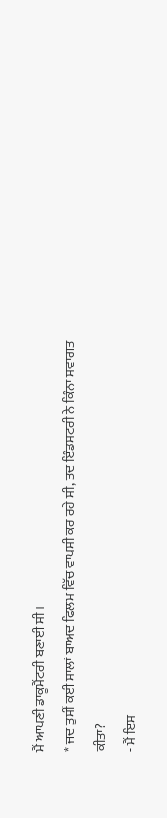ਮੈਂ ਆਪਣੀ ਡਾਕੂਮੈਂਟਰੀ ਬਣਾਈ ਸੀ।
* ਜਦ ਤੁਸੀਂ ਕਈ ਸਾਲਾਂ ਬਾਅਦ ਫਿਲਮ ਵਿੱਚ ਵਾਪਸੀ ਕਰ ਰਹੇ ਸੀ, ਤਦ ਇੰਡਸਟਰੀ ਨੇ ਕਿੰਨਾ ਸਵਾਗਤ ਕੀਤਾ?
- ਮੈਂ ਇਸ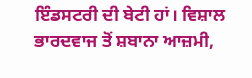ਇੰਡਸਟਰੀ ਦੀ ਬੇਟੀ ਹਾਂ। ਵਿਸ਼ਾਲ ਭਾਰਦਵਾਜ ਤੋਂ ਸ਼ਬਾਨਾ ਆਜ਼ਮੀ,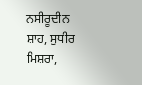ਨਸੀਰੂਦੀਨ ਸ਼ਾਹ, ਸੁਧੀਰ ਮਿਸ਼ਰਾ,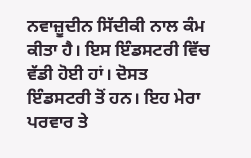ਨਵਾਜ਼ੂਦੀਨ ਸਿੱਦੀਕੀ ਨਾਲ ਕੰਮ ਕੀਤਾ ਹੈ। ਇਸ ਇੰਡਸਟਰੀ ਵਿੱਚ ਵੱਡੀ ਹੋਈ ਹਾਂ। ਦੋਸਤ ਇੰਡਸਟਰੀ ਤੋਂ ਹਨ। ਇਹ ਮੇਰਾ ਪਰਵਾਰ ਤੇ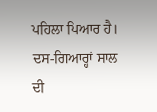ਪਹਿਲਾ ਪਿਆਰ ਹੈ। ਦਸ-ਗਿਆਰ੍ਹਾਂ ਸਾਲ ਦੀ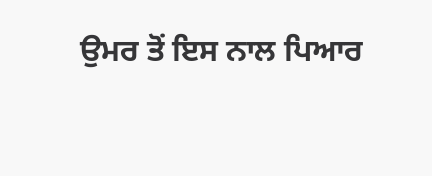ਉਮਰ ਤੋਂ ਇਸ ਨਾਲ ਪਿਆਰ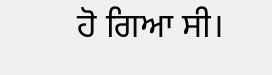ਹੋ ਗਿਆ ਸੀ।